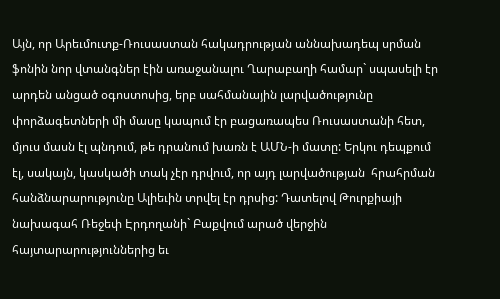Այն, որ Արեւմուտք-Ռուսաստան հակադրության աննախադեպ սրման  ֆոնին նոր վտանգներ էին առաջանալու Ղարաբաղի համար` սպասելի էր արդեն անցած օգոստոսից, երբ սահմանային լարվածությունը փորձագետների մի մասը կապում էր բացառապես Ռուսաստանի հետ, մյուս մասն էլ պնդում, թե դրանում խառն է ԱՄՆ-ի մատը: Երկու դեպքում էլ, սակայն, կասկածի տակ չէր դրվում, որ այդ լարվածության  հրահրման հանձնարարությունը Ալիեւին տրվել էր դրսից: Դատելով Թուրքիայի նախագահ Ռեջեփ Էրդողանի` Բաքվում արած վերջին հայտարարություններից եւ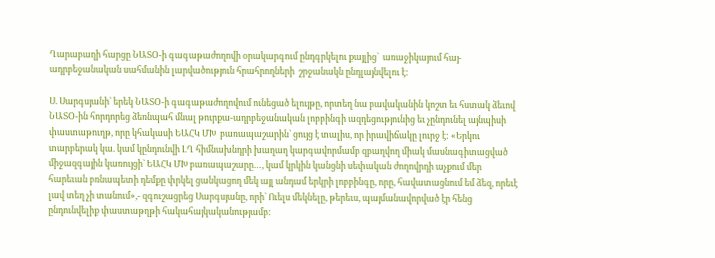Ղարաբաղի հարցը ՆԱՏՕ-ի գագաթաժողովի օրակարգում ընդգրկելու քայլից`  առաջիկայում հայ-ադրբեջանական սահմանին լարվածություն հրահրողների  շրջանակն ընդլայնվելու է:

Ս. Սարգսյանի` երեկ ՆԱՏՕ-ի գագաթաժողովում ունեցած ելույթը, որտեղ նա բավականին կոշտ եւ հստակ ձեւով ՆԱՏՕ-ին հորդորեց ձեռնպահ մնալ թուրքա-ադրբեջանական լոբբինգի ազդեցությունից եւ չընդունել այնպիսի փաստաթուղթ, որը կհակասի ԵԱՀԿ ՄԽ  բառապաշարին` ցույց է տալիս, որ իրավիճակը լուրջ է: «Երկու տարբերակ կա. կամ կընդունվի ԼՂ հիմնախնդրի խաղաղ կարգավորմամբ զբաղվող միակ մասնագիտացված միջազգային կառույցի` ԵԱՀԿ ՄԽ բառապաշարը…, կամ կրկին կանցնի սեփական ժողովրդի աչքում մեր հարեւան բռնապետի դեմքը փրկել ցանկացող մեկ այլ անդամ երկրի լոբբինգը, որը, հավատացնում եմ ձեզ, որեւէ լավ տեղ չի տանում»,- զգուշացրեց Սարգսյանը, որի` Ուելս մեկնելը, թերեւս, պայմանավորված էր հենց ընդունվելիք փաստաթղթի հակահայկականությամբ: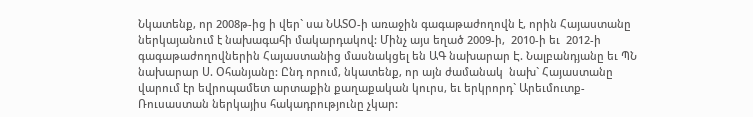Նկատենք, որ 2008թ-ից ի վեր` սա ՆԱՏՕ-ի առաջին գագաթաժողովն է, որին Հայաստանը ներկայանում է նախագահի մակարդակով: Մինչ այս եղած 2009-ի,  2010-ի եւ  2012-ի գագաթաժողովներին Հայաստանից մասնակցել են ԱԳ նախարար Է. Նալբանդյանը եւ ՊՆ նախարար Ս. Օհանյանը: Ընդ որում, նկատենք, որ այն ժամանակ  նախ` Հայաստանը վարում էր եվրոպամետ արտաքին քաղաքական կուրս, եւ երկրորդ` Արեւմուտք-Ռուսաստան ներկայիս հակադրությունը չկար: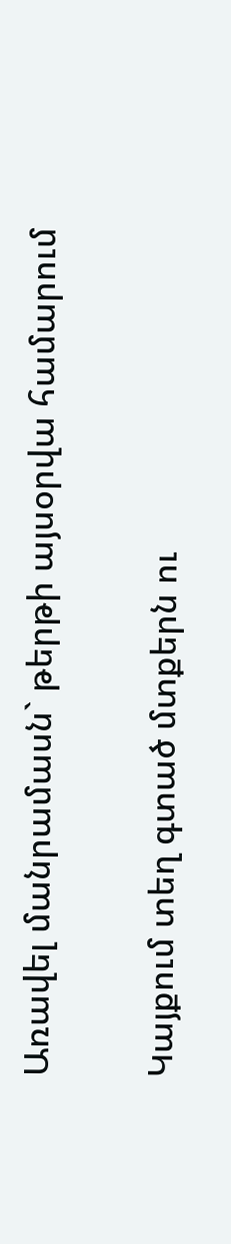Առավել մանրամասն` թերթի այսօրվա համարում

Կայքում տեղ գտած մտքերն ու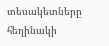տեսակետները հեղինակի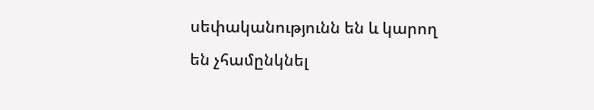սեփականությունն են և կարող են չհամընկնել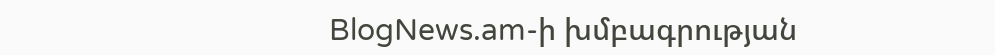BlogNews.am-ի խմբագրության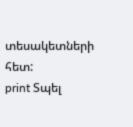տեսակետների հետ:
print Տպել